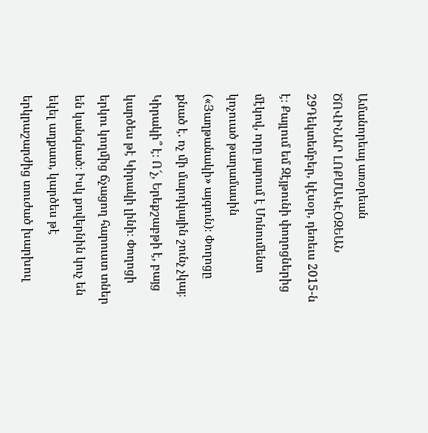Ամանորեայ առօրեան
ԾՈՎԻՆԱՐ ԼՈՔՄԱԿԷՕԶԵԱՆ
29Դեկտեմբեր, կէսօր, դեռեւս 2015-ն է։ Քայլում եմ Զէյթունի փողոցներից մէկով, որը յարում է Մոնումենտ կոչուած թաղամասին («Յաղթանակի» այգուն)։ Փողոցը քնած է. ոչ մի մարդկային շունչ չկայ։ Կիրակի՞ է։ Ո՜չ, Երեքշաբթի է, բայց կարծես թէ Կիրակի լինի։ Փողոցի երկու կողմից ճչացող հարուստ տներ են կանգնած։ Իսկ քովերնին կուչ են եկել աղքատ, կարծես թէ երկրաշարժից տուժած խարխուլ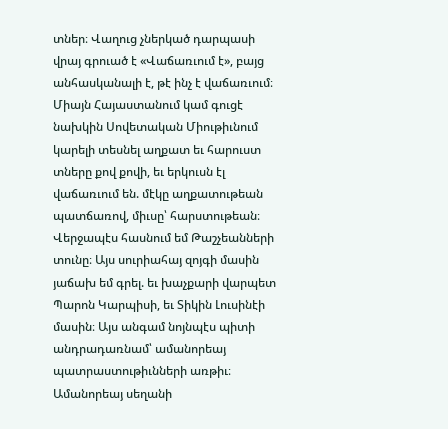տներ։ Վաղուց չներկած դարպասի վրայ գրուած է «Վաճառւում է», բայց անհասկանալի է, թէ ինչ է վաճառւում։ Միայն Հայաստանում կամ գուցէ նախկին Սովետական Միութիւնում կարելի տեսնել աղքատ եւ հարուստ տները քով քովի, եւ երկուսն էլ վաճառւում են. մէկը աղքատութեան պատճառով, միւսը՝ հարստութեան։ Վերջապէս հասնում եմ Թաշչեանների տունը։ Այս սուրիահայ զոյգի մասին յաճախ եմ գրել. եւ խաչքարի վարպետ Պարոն Կարպիսի, եւ Տիկին Լուսինէի մասին։ Այս անգամ նոյնպէս պիտի անդրադառնամ՝ ամանորեայ պատրաստութիւնների առթիւ։ Ամանորեայ սեղանի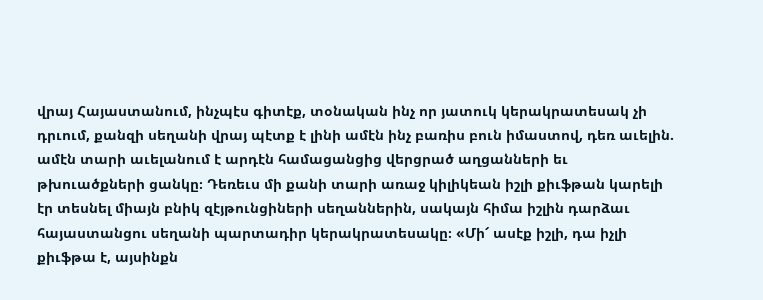վրայ Հայաստանում, ինչպէս գիտէք, տօնական ինչ որ յատուկ կերակրատեսակ չի դրւում, քանզի սեղանի վրայ պէտք է լինի ամէն ինչ բառիս բուն իմաստով, դեռ աւելին. ամէն տարի աւելանում է արդէն համացանցից վերցրած աղցանների եւ թխուածքների ցանկը։ Դեռեւս մի քանի տարի առաջ կիլիկեան իշլի քիւֆթան կարելի էր տեսնել միայն բնիկ զէյթունցիների սեղաններին, սակայն հիմա իշլին դարձաւ հայաստանցու սեղանի պարտադիր կերակրատեսակը։ «Մի՜ ասէք իշլի, դա իչլի քիւֆթա է, այսինքն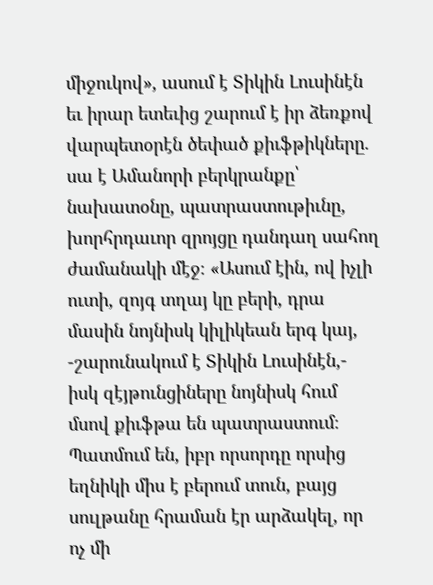միջուկով», ասում է Տիկին Լուսինէն եւ իրար ետեւից շարում է իր ձեռքով վարպետօրէն ծեփած քիւֆթիկները. սա է Ամանորի բերկրանքը՝ նախատօնը, պատրաստութիւնը, խորհրդաւոր զրոյցը դանդաղ սահող ժամանակի մէջ։ «Ասում էին, ով իչլի ուտի, զոյգ տղայ կը բերի, դրա մասին նոյնիսկ կիլիկեան երգ կայ, -շարունակում է Տիկին Լուսինէն,- իսկ զէյթունցիները նոյնիսկ հում մսով քիւֆթա են պատրաստում։ Պատմում են, իբր որսորդը որսից եղնիկի միս է բերում տուն, բայց սուլթանը հրաման էր արձակել, որ ոչ մի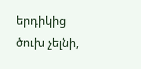երդիկից ծուխ չելնի,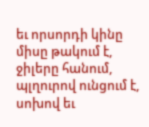եւ որսորդի կինը միսը թակում է, ջիլերը հանում, պլղուրով ունցում է, սոխով եւ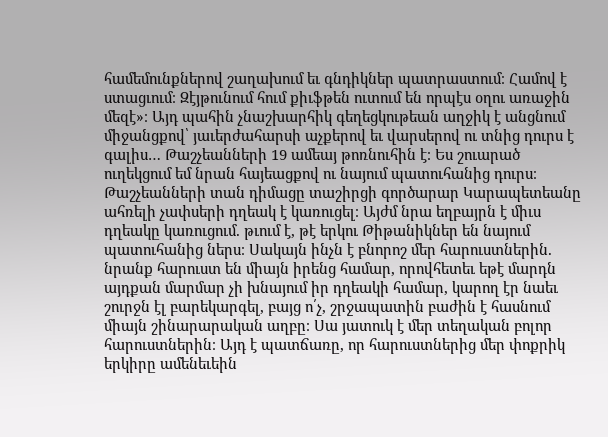համեմունքներով շաղախում եւ գնդիկներ պատրաստում։ Համով է ստացւում։ Զէյթունում հում քիւֆթեն ուտում են որպէս օղու առաջին մեզէ»։ Այդ պահին չնաշխարհիկ գեղեցկութեան աղջիկ է անցնում միջանցքով՝ յաւերժահարսի աչքերով եւ վարսերով ու տնից դուրս է գալիս… Թաշչեանների 19 ամեայ թոռնուհին է։ Ես շուարած ուղեկցում եմ նրան հայեացքով ու նայում պատուհանից դուրս։ Թաշչեանների տան դիմացը տաշիրցի գործարար Կարապետեանը ահռելի չափսերի դղեակ է կառուցել։ Այժմ նրա եղբայրն է միւս դղեակը կառուցում. թւում է, թէ երկու Թիթանիկներ են նայում պատուհանից ներս։ Սակայն ինչն է բնորոշ մեր հարուստներին. նրանք հարուստ են միայն իրենց համար, որովհետեւ եթէ մարդն այդքան մարմար չի խնայում իր դղեակի համար, կարող էր նաեւ շուրջն էլ բարեկարգել, բայց ո՛չ, շրջապատին բաժին է հասնում միայն շինարարական աղբը։ Սա յատուկ է մեր տեղական բոլոր հարուստներին։ Այդ է պատճառը, որ հարուստներից մեր փոքրիկ երկիրը ամենեւեին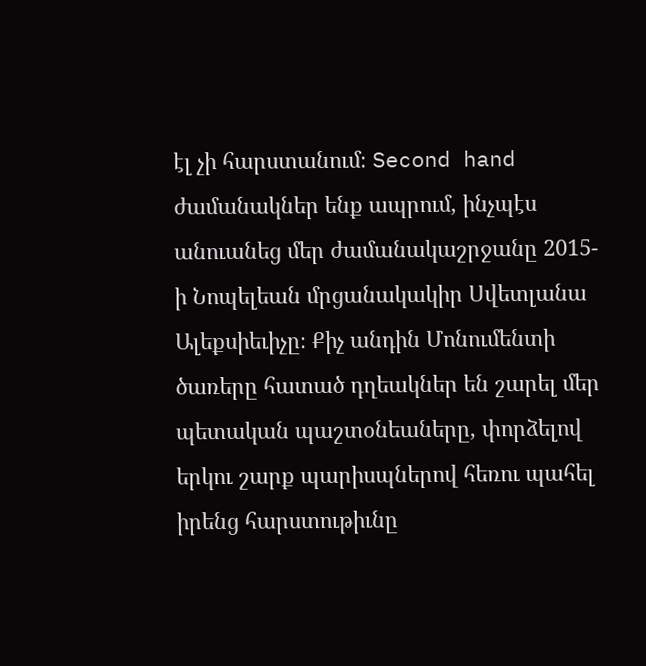էլ չի հարստանում։ Second hand ժամանակներ ենք ապրում, ինչպէս անուանեց մեր ժամանակաշրջանը 2015-ի Նոպելեան մրցանակակիր Սվետլանա Ալեքսիեւիչը։ Քիչ անդին Մոնումենտի ծառերը հատած դղեակներ են շարել մեր պետական պաշտօնեաները, փորձելով երկու շարք պարիսպներով հեռու պահել իրենց հարստութիւնը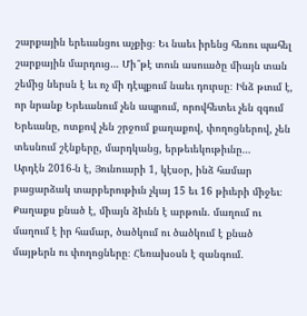շարքային երեւանցու աչքից։ Եւ նաեւ իրենց հեռու պահել շարքային մարդուց… Մի՞թէ տուն ասուածը միայն տան շեմից ներսն է եւ ոչ մի դէպքում նաեւ դուրսը։ Ինձ թւում է, որ նրանք Երեւանում չեն ապրում, որովհետեւ չեն զգում Երեւանը, ոտքով չեն շրջում քաղաքով, փողոցներով, չեն տեսնում շէնքերը, մարդկանց, երթեւեկութիւնը…
Արդէն 2016-ն է, Յունուարի 1, կէսօր, ինձ համար բացարձակ տարբերութիւն չկայ 15 եւ 16 թիւերի միջեւ։ Քաղաքս քնած է, միայն ձիւնն է արթուն. մաղում ու մաղում է իր համար, ծածկում ու ծածկում է քնած մայթերն ու փողոցները։ Հեռախօսն է զանգում.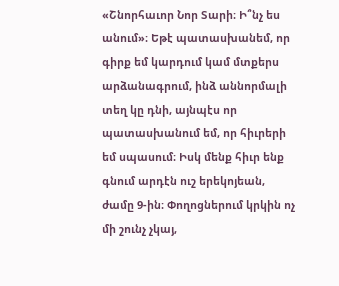«Շնորհաւոր Նոր Տարի։ Ի՞նչ ես անում»։ Եթէ պատասխանեմ, որ գիրք եմ կարդում կամ մտքերս արձանագրում, ինձ աննորմալի տեղ կը դնի, այնպէս որ պատասխանում եմ, որ հիւրերի եմ սպասում։ Իսկ մենք հիւր ենք գնում արդէն ուշ երեկոյեան, ժամը 9-ին։ Փողոցներում կրկին ոչ մի շունչ չկայ,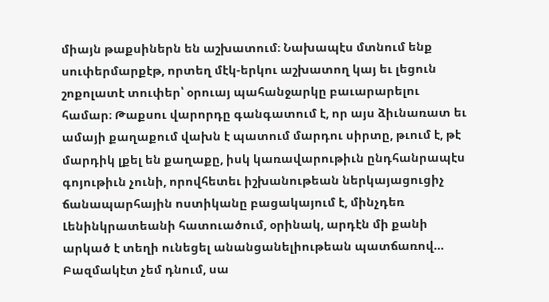միայն թաքսիներն են աշխատում։ Նախապէս մտնում ենք սուփերմարքէթ, որտեղ մէկ-երկու աշխատող կայ եւ լեցուն շոքոլատէ տուփեր՝ օրուայ պահանջարկը բաւարարելու համար։ Թաքսու վարորդը գանգատում է, որ այս ձիւնառատ եւ ամայի քաղաքում վախն է պատում մարդու սիրտը, թւում է, թէ մարդիկ լքել են քաղաքը, իսկ կառավարութիւն ընդհանրապէս գոյութիւն չունի, որովհետեւ իշխանութեան ներկայացուցիչ ճանապարհային ոստիկանը բացակայում է, մինչդեռ Լենինկրատեանի հատուածում, օրինակ, արդէն մի քանի արկած է տեղի ունեցել անանցանելիութեան պատճառով… Բազմակէտ չեմ դնում, սա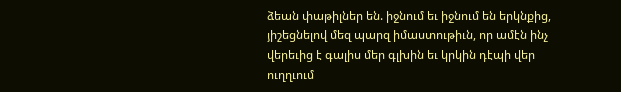ձեան փաթիլներ են. իջնում եւ իջնում են երկնքից, յիշեցնելով մեզ պարզ իմաստութիւն, որ ամէն ինչ վերեւից է գալիս մեր գլխին եւ կրկին դէպի վեր ուղղւում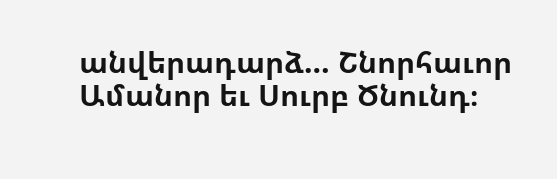անվերադարձ… Շնորհաւոր Ամանոր եւ Սուրբ Ծնունդ։